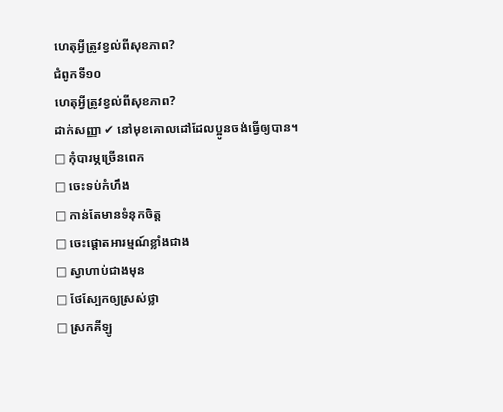ហេតុអ្វីត្រូវខ្វល់ពីសុខភាព?
ជំពូកទី១០
ហេតុអ្វីត្រូវខ្វល់ពីសុខភាព?
ដាក់សញ្ញា ✔ នៅមុខគោលដៅដែលប្អូនចង់ធ្វើឲ្យបាន។
□ កុំបារម្ភច្រើនពេក
□ ចេះទប់កំហឹង
□ កាន់តែមានទំនុកចិត្ត
□ ចេះផ្ដោតអារម្មណ៍ខ្លាំងជាង
□ ស្វាហាប់ជាងមុន
□ ថែស្បែកឲ្យស្រស់ថ្លា
□ ស្រកគីឡូ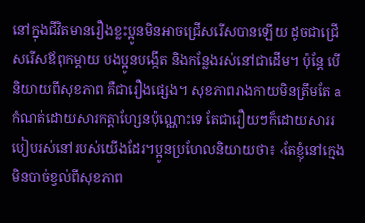នៅក្នុងជីវិតមានរឿងខ្លះប្អូនមិនអាចជ្រើសរើសបានឡើយ ដូចជាជ្រើសរើសឪពុកម្ដាយ បងប្អូនបង្កើត និងកន្លែងរស់នៅជាដើម។ ប៉ុន្តែ បើនិយាយពីសុខភាព គឺជារឿងផ្សេង។ សុខភាពរាងកាយមិនត្រឹមតែ a
កំណត់ដោយសារកត្តាហ្សែនប៉ុណ្ណោះទេ តែជារឿយៗក៏ដោយសាររបៀបរស់នៅរបស់យើងដែរ។ប្អូនប្រហែលនិយាយថា៖ ‹តែខ្ញុំនៅក្មេង មិនបាច់ខ្វល់ពីសុខភាព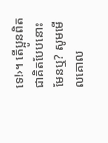ទេ!›។ តើប្អូនពិតជាគិតបែបនោះមែនឬ? សូមមើលគោល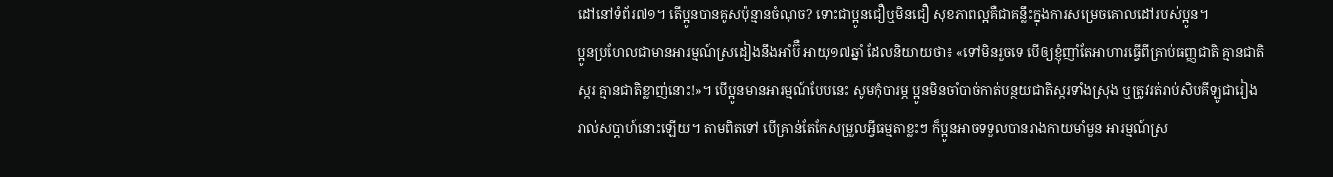ដៅនៅទំព័រ៧១។ តើប្អូនបានគូសប៉ុន្មានចំណុច? ទោះជាប្អូនជឿឬមិនជឿ សុខភាពល្អគឺជាគន្លឹះក្នុងការសម្រេចគោលដៅរបស់ប្អូន។
ប្អូនប្រហែលជាមានអារម្មណ៍ស្រដៀងនឹងអាំប៊ឺ អាយុ១៧ឆ្នាំ ដែលនិយាយថា៖ «ទៅមិនរួចទេ បើឲ្យខ្ញុំញាំតែអាហារធ្វើពីគ្រាប់ធញ្ញជាតិ គ្មានជាតិស្ករ គ្មានជាតិខ្លាញ់នោះ!»។ បើប្អូនមានអារម្មណ៍បែបនេះ សូមកុំបារម្ភ ប្អូនមិនចាំបាច់កាត់បន្ថយជាតិស្ករទាំងស្រុង ឬត្រូវរត់រាប់សិបគីឡូជារៀងរាល់សប្ដាហ៍នោះឡើយ។ តាមពិតទៅ បើគ្រាន់តែកែសម្រួលអ្វីធម្មតាខ្លះៗ ក៏ប្អូនអាចទទួលបានរាងកាយមាំមួន អារម្មណ៍ស្រ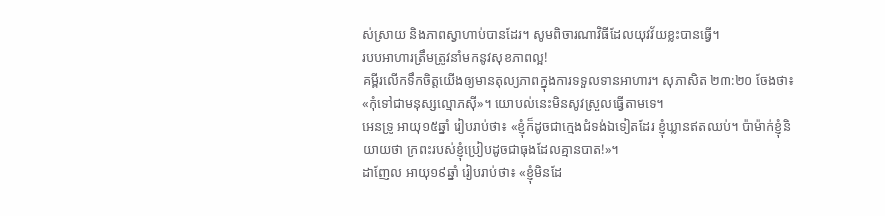ស់ស្រាយ និងភាពស្វាហាប់បានដែរ។ សូមពិចារណាវិធីដែលយុវវ័យខ្លះបានធ្វើ។
របបអាហារត្រឹមត្រូវនាំមកនូវសុខភាពល្អ!
គម្ពីរលើកទឹកចិត្តយើងឲ្យមានតុល្យភាពក្នុងការទទួលទានអាហារ។ សុភាសិត ២៣:២០ ចែងថា៖ «កុំទៅជាមនុស្សល្មោភស៊ី»។ យោបល់នេះមិនសូវស្រួលធ្វើតាមទេ។
អេនទ្រូ អាយុ១៥ឆ្នាំ រៀបរាប់ថា៖ «ខ្ញុំក៏ដូចជាក្មេងជំទង់ឯទៀតដែរ ខ្ញុំឃ្លានឥតឈប់។ ប៉ាម៉ាក់ខ្ញុំនិយាយថា ក្រពះរបស់ខ្ញុំប្រៀបដូចជាធុងដែលគ្មានបាត!»។
ដាញែល អាយុ១៩ឆ្នាំ រៀបរាប់ថា៖ «ខ្ញុំមិនដែ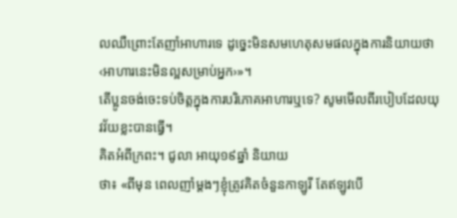លឈឺព្រោះតែញាំអាហារទេ ដូច្នេះមិនសមហេតុសមផលក្នុងការនិយាយថា‹អាហារនេះមិនល្អសម្រាប់អ្នក›»។
តើប្អូនចង់ចេះទប់ចិត្តក្នុងការបរិភោគអាហារឬទេ? សូមមើលពីរបៀបដែលយុវវ័យខ្លះបានធ្វើ។
គិតអំពីក្រពះ។ ជូលា អាយុ១៩ឆ្នាំ និយាយ
ថា៖ «ពីមុន ពេលញាំម្ដងៗខ្ញុំត្រូវគិតចំនួនកាឡូរី តែឥឡូវបើ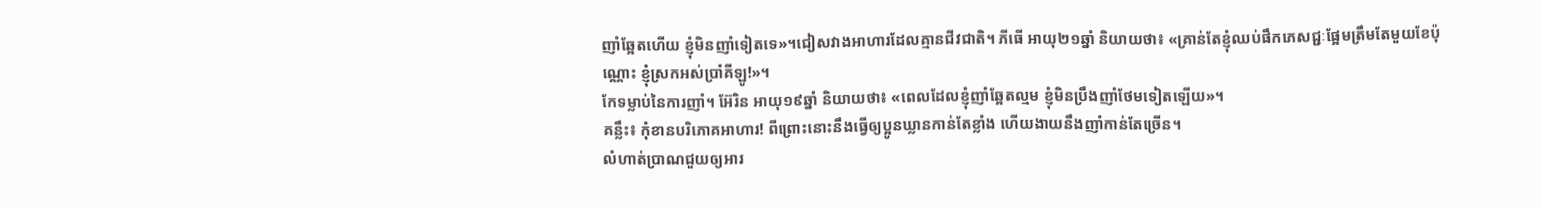ញាំឆ្អែតហើយ ខ្ញុំមិនញាំទៀតទេ»។ជៀសវាងអាហារដែលគ្មានជីវជាតិ។ ភីធើ អាយុ២១ឆ្នាំ និយាយថា៖ «គ្រាន់តែខ្ញុំឈប់ផឹកភេសជ្ជៈផ្អែមត្រឹមតែមួយខែប៉ុណ្ណោះ ខ្ញុំស្រកអស់ប្រាំគីឡូ!»។
កែទម្លាប់នៃការញាំ។ អ៊ែរិន អាយុ១៩ឆ្នាំ និយាយថា៖ «ពេលដែលខ្ញុំញាំឆ្អែតល្មម ខ្ញុំមិនប្រឹងញាំថែមទៀតឡើយ»។
គន្លឹះ៖ កុំខានបរិភោគអាហារ! ពីព្រោះនោះនឹងធ្វើឲ្យប្អូនឃ្លានកាន់តែខ្លាំង ហើយងាយនឹងញាំកាន់តែច្រើន។
លំហាត់ប្រាណជួយឲ្យអារ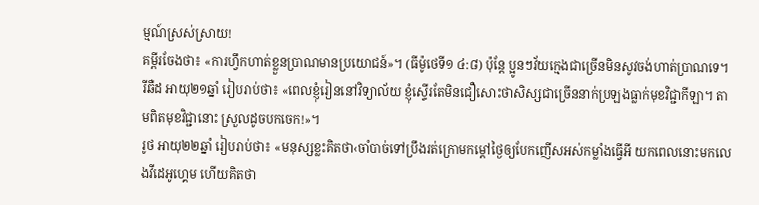ម្មណ៍ស្រស់ស្រាយ!
គម្ពីរចែងថា៖ «ការហ្វឹកហាត់ខ្លួនប្រាណមានប្រយោជន៍»។ (ធីម៉ូថេទី១ ៤:៨) ប៉ុន្តែ ប្អូនៗវ័យក្មេងជាច្រើនមិនសូវចង់ហាត់ប្រាណទេ។
រីឆឺដ អាយុ២១ឆ្នាំ រៀបរាប់ថា៖ «ពេលខ្ញុំរៀននៅវិទ្យាល័យ ខ្ញុំស្ទើរតែមិនជឿសោះថាសិស្សជាច្រើននាក់ប្រឡងធ្លាក់មុខវិជ្ជាកីឡា។ តាមពិតមុខវិជ្ជានោះ ស្រួលដូចបកចេក!»។
រូថ អាយុ២២ឆ្នាំ រៀបរាប់ថា៖ «មនុស្សខ្លះគិតថា‹ចាំបាច់ទៅប្រឹងរត់ក្រោមកម្ដៅថ្ងៃឲ្យបែកញើសអស់កម្លាំងធ្វើអី យកពេលនោះមកលេងវីដេអូហ្គេម ហើយគិតថា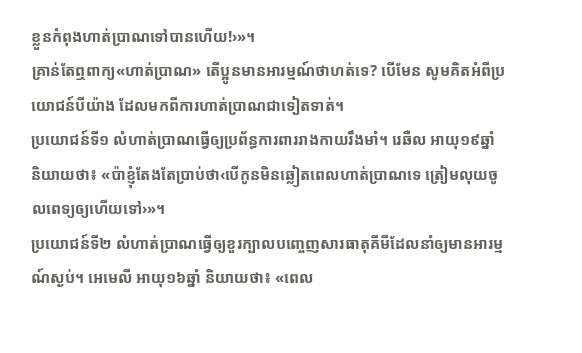ខ្លួនកំពុងហាត់ប្រាណទៅបានហើយ!›»។
គ្រាន់តែឮពាក្យ«ហាត់ប្រាណ» តើប្អូនមានអារម្មណ៍ថាហត់ទេ? បើមែន សូមគិតអំពីប្រយោជន៍បីយ៉ាង ដែលមកពីការហាត់ប្រាណជាទៀតទាត់។
ប្រយោជន៍ទី១ លំហាត់ប្រាណធ្វើឲ្យប្រព័ន្ធការពាររាងកាយរឹងមាំ។ រេឆឺល អាយុ១៩ឆ្នាំ និយាយថា៖ «ប៉ាខ្ញុំតែងតែប្រាប់ថា‹បើកូនមិនឆ្លៀតពេលហាត់ប្រាណទេ ត្រៀមលុយចូលពេទ្យឲ្យហើយទៅ›»។
ប្រយោជន៍ទី២ លំហាត់ប្រាណធ្វើឲ្យខួរក្បាលបញ្ចេញសារធាតុគីមីដែលនាំឲ្យមានអារម្មណ៍ស្ងប់។ អេមេលី អាយុ១៦ឆ្នាំ និយាយថា៖ «ពេល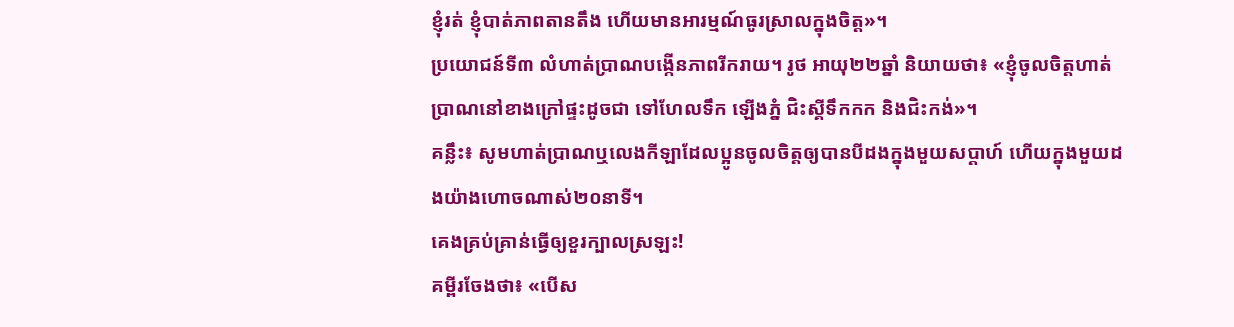ខ្ញុំរត់ ខ្ញុំបាត់ភាពតានតឹង ហើយមានអារម្មណ៍ធូរស្រាលក្នុងចិត្ត»។
ប្រយោជន៍ទី៣ លំហាត់ប្រាណបង្កើនភាពរីករាយ។ រូថ អាយុ២២ឆ្នាំ និយាយថា៖ «ខ្ញុំចូលចិត្តហាត់ប្រាណនៅខាងក្រៅផ្ទះដូចជា ទៅហែលទឹក ឡើងភ្នំ ជិះស្គីទឹកកក និងជិះកង់»។
គន្លឹះ៖ សូមហាត់ប្រាណឬលេងកីឡាដែលប្អូនចូលចិត្តឲ្យបានបីដងក្នុងមួយសប្ដាហ៍ ហើយក្នុងមួយដងយ៉ាងហោចណាស់២០នាទី។
គេងគ្រប់គ្រាន់ធ្វើឲ្យខួរក្បាលស្រឡះ!
គម្ពីរចែងថា៖ «បើស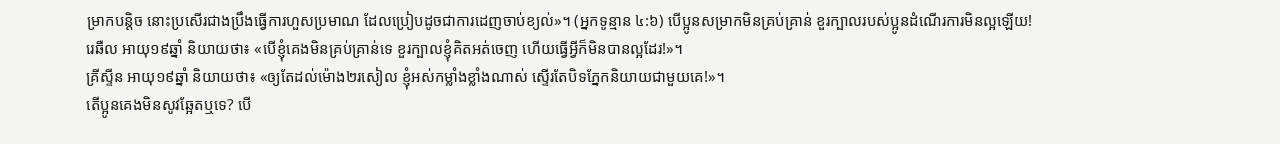ម្រាកបន្តិច នោះប្រសើរជាងប្រឹងធ្វើការហួសប្រមាណ ដែលប្រៀបដូចជាការដេញចាប់ខ្យល់»។ (អ្នកទូន្មាន ៤:៦) បើប្អូនសម្រាកមិនគ្រប់គ្រាន់ ខួរក្បាលរបស់ប្អូនដំណើរការមិនល្អឡើយ!
រេឆឺល អាយុ១៩ឆ្នាំ និយាយថា៖ «បើខ្ញុំគេងមិនគ្រប់គ្រាន់ទេ ខួរក្បាលខ្ញុំគិតអត់ចេញ ហើយធ្វើអ្វីក៏មិនបានល្អដែរ!»។
គ្រីស្ទីន អាយុ១៩ឆ្នាំ និយាយថា៖ «ឲ្យតែដល់ម៉ោង២រសៀល ខ្ញុំអស់កម្លាំងខ្លាំងណាស់ ស្ទើរតែបិទភ្នែកនិយាយជាមួយគេ!»។
តើប្អូនគេងមិនសូវឆ្អែតឬទេ? បើ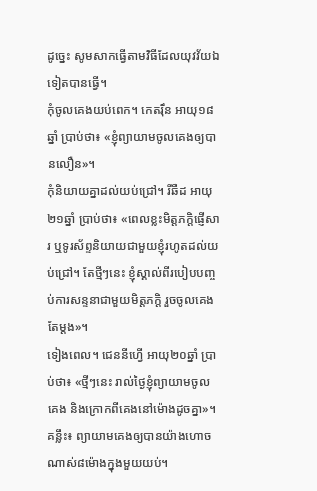ដូច្នេះ សូមសាកធ្វើតាមវិធីដែលយុវវ័យឯទៀតបានធ្វើ។
កុំចូលគេងយប់ពេក។ កេតរ៉ឹន អាយុ១៨ឆ្នាំ ប្រាប់ថា៖ «ខ្ញុំព្យាយាមចូលគេងឲ្យបានលឿន»។
កុំនិយាយគ្នាដល់យប់ជ្រៅ។ រីឆឺដ អាយុ២១ឆ្នាំ ប្រាប់ថា៖ «ពេលខ្លះមិត្តភក្តិផ្ញើសារ ឬទូរស័ព្ទនិយាយជាមួយខ្ញុំរហូតដល់យប់ជ្រៅ។ តែថ្មីៗនេះ ខ្ញុំស្គាល់ពីរបៀបបញ្ចប់ការសន្ទនាជាមួយមិត្តភក្តិ រួចចូលគេងតែម្ដង»។
ទៀងពេល។ ជេននីហ្វើ អាយុ២០ឆ្នាំ ប្រាប់ថា៖ «ថ្មីៗនេះ រាល់ថ្ងៃខ្ញុំព្យាយាមចូលគេង និងក្រោកពីគេងនៅម៉ោងដូចគ្នា»។
គន្លឹះ៖ ព្យាយាមគេងឲ្យបានយ៉ាងហោចណាស់៨ម៉ោងក្នុងមួយយប់។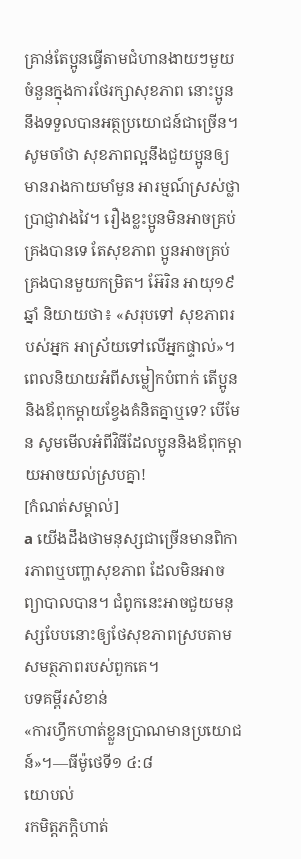គ្រាន់តែប្អូនធ្វើតាមជំហានងាយៗមួយចំនួនក្នុងការថែរក្សាសុខភាព នោះប្អូននឹងទទួលបានអត្ថប្រយោជន៍ជាច្រើន។ សូមចាំថា សុខភាពល្អនឹងជួយប្អូនឲ្យមានរាងកាយមាំមួន អារម្មណ៍ស្រស់ថ្លា ប្រាជ្ញាវាងវៃ។ រឿងខ្លះប្អូនមិនអាចគ្រប់គ្រងបានទេ តែសុខភាព ប្អូនអាចគ្រប់គ្រងបានមួយកម្រិត។ អ៊ែរិន អាយុ១៩ឆ្នាំ និយាយថា៖ «សរុបទៅ សុខភាពរបស់អ្នក អាស្រ័យទៅលើអ្នកផ្ទាល់»។
ពេលនិយាយអំពីសម្លៀកបំពាក់ តើប្អូននិងឪពុកម្ដាយខ្វែងគំនិតគ្នាឬទេ? បើមែន សូមមើលអំពីវិធីដែលប្អូននិងឪពុកម្ដាយអាចយល់ស្របគ្នា!
[កំណត់សម្គាល់]
a យើងដឹងថាមនុស្សជាច្រើនមានពិការភាពឬបញ្ហាសុខភាព ដែលមិនអាចព្យាបាលបាន។ ជំពូកនេះអាចជួយមនុស្សបែបនោះឲ្យថែសុខភាពស្របតាមសមត្ថភាពរបស់ពួកគេ។
បទគម្ពីរសំខាន់
«ការហ្វឹកហាត់ខ្លួនប្រាណមានប្រយោជន៍»។—ធីម៉ូថេទី១ ៤:៨
យោបល់
រកមិត្តភក្តិហាត់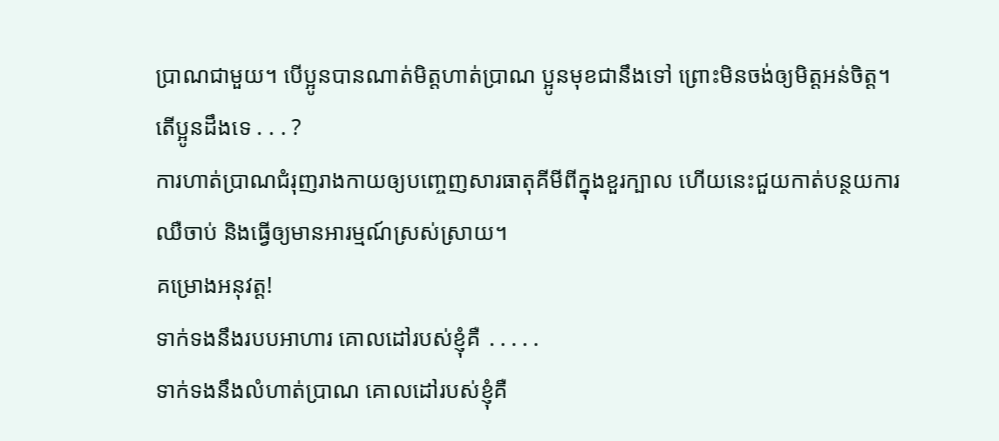ប្រាណជាមួយ។ បើប្អូនបានណាត់មិត្តហាត់ប្រាណ ប្អូនមុខជានឹងទៅ ព្រោះមិនចង់ឲ្យមិត្តអន់ចិត្ត។
តើប្អូនដឹងទេ . . . ?
ការហាត់ប្រាណជំរុញរាងកាយឲ្យបញ្ចេញសារធាតុគីមីពីក្នុងខួរក្បាល ហើយនេះជួយកាត់បន្ថយការឈឺចាប់ និងធ្វើឲ្យមានអារម្មណ៍ស្រស់ស្រាយ។
គម្រោងអនុវត្ត!
ទាក់ទងនឹងរបបអាហារ គោលដៅរបស់ខ្ញុំគឺ ․․․․․
ទាក់ទងនឹងលំហាត់ប្រាណ គោលដៅរបស់ខ្ញុំគឺ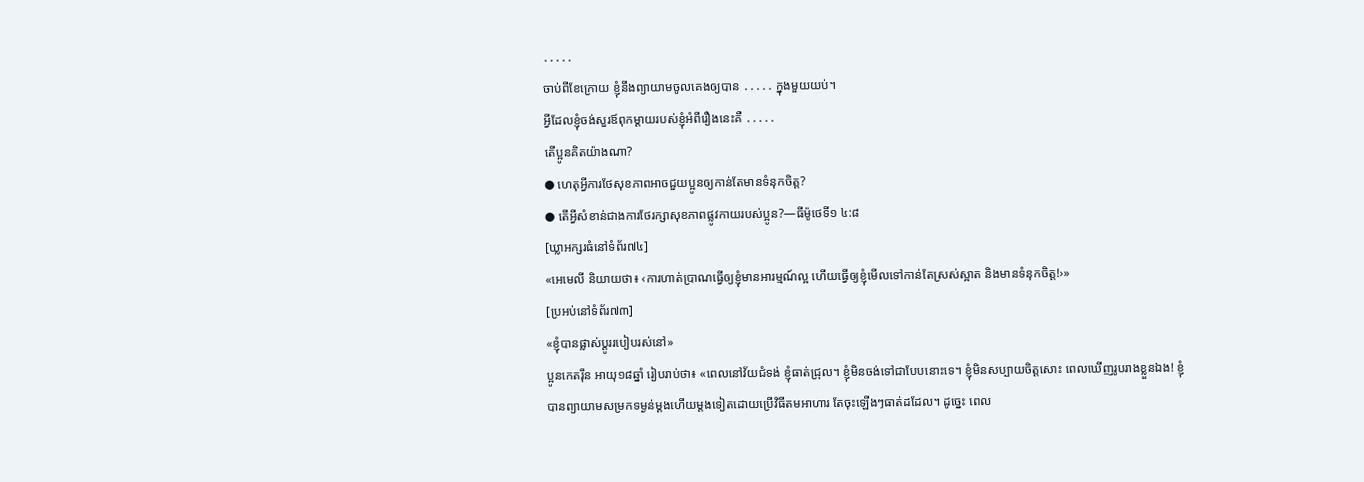․․․․․
ចាប់ពីខែក្រោយ ខ្ញុំនឹងព្យាយាមចូលគេងឲ្យបាន ․․․․․ ក្នុងមួយយប់។
អ្វីដែលខ្ញុំចង់សួរឪពុកម្ដាយរបស់ខ្ញុំអំពីរឿងនេះគឺ ․․․․․
តើប្អូនគិតយ៉ាងណា?
● ហេតុអ្វីការថែសុខភាពអាចជួយប្អូនឲ្យកាន់តែមានទំនុកចិត្ត?
● តើអ្វីសំខាន់ជាងការថែរក្សាសុខភាពផ្លូវកាយរបស់ប្អូន?—ធីម៉ូថេទី១ ៤:៨
[ឃ្លាអក្សរធំនៅទំព័រ៧៤]
«អេមេលី និយាយថា៖ ‹ការហាត់ប្រាណធ្វើឲ្យខ្ញុំមានអារម្មណ៍ល្អ ហើយធ្វើឲ្យខ្ញុំមើលទៅកាន់តែស្រស់ស្អាត និងមានទំនុកចិត្ត!›»
[ប្រអប់នៅទំព័រ៧៣]
«ខ្ញុំបានផ្លាស់ប្ដូររបៀបរស់នៅ»
ប្អូនកេតរ៉ឹន អាយុ១៨ឆ្នាំ រៀបរាប់ថា៖ «ពេលនៅវ័យជំទង់ ខ្ញុំធាត់ជ្រុល។ ខ្ញុំមិនចង់ទៅជាបែបនោះទេ។ ខ្ញុំមិនសប្បាយចិត្តសោះ ពេលឃើញរូបរាងខ្លួនឯង! ខ្ញុំបានព្យាយាមសម្រកទម្ងន់ម្ដងហើយម្ដងទៀតដោយប្រើវិធីតមអាហារ តែចុះឡើងៗធាត់ដដែល។ ដូច្នេះ ពេល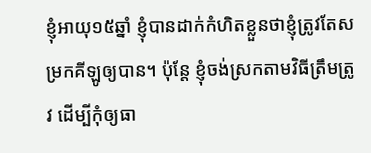ខ្ញុំអាយុ១៥ឆ្នាំ ខ្ញុំបានដាក់កំហិតខ្លួនថាខ្ញុំត្រូវតែសម្រកគីឡូឲ្យបាន។ ប៉ុន្តែ ខ្ញុំចង់ស្រកតាមវិធីត្រឹមត្រូវ ដើម្បីកុំឲ្យធា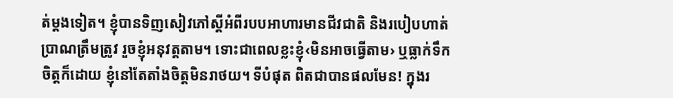ត់ម្ដងទៀត។ ខ្ញុំបានទិញសៀវភៅស្ដីអំពីរបបអាហារមានជីវជាតិ និងរបៀបហាត់ប្រាណត្រឹមត្រូវ រួចខ្ញុំអនុវត្តតាម។ ទោះជាពេលខ្លះខ្ញុំ‹មិនអាចធ្វើតាម› ឬធ្លាក់ទឹកចិត្តក៏ដោយ ខ្ញុំនៅតែតាំងចិត្តមិនរាថយ។ ទីបំផុត ពិតជាបានផលមែន! ក្នុងរ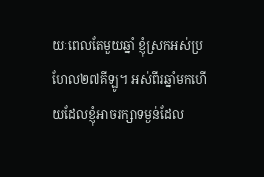យៈពេលតែមួយឆ្នាំ ខ្ញុំស្រកអស់ប្រហែល២៧គីឡូ។ អស់ពីរឆ្នាំមកហើយដែលខ្ញុំអាចរក្សាទម្ងន់ដែល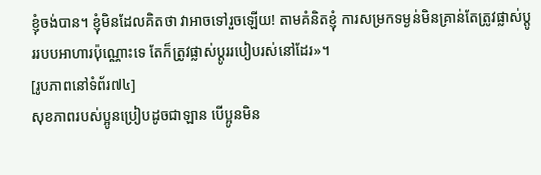ខ្ញុំចង់បាន។ ខ្ញុំមិនដែលគិតថា វាអាចទៅរួចឡើយ! តាមគំនិតខ្ញុំ ការសម្រកទម្ងន់មិនគ្រាន់តែត្រូវផ្លាស់ប្ដូររបបអាហារប៉ុណ្ណោះទេ តែក៏ត្រូវផ្លាស់ប្ដូររបៀបរស់នៅដែរ»។
[រូបភាពនៅទំព័រ៧៤]
សុខភាពរបស់ប្អូនប្រៀបដូចជាឡាន បើប្អូនមិន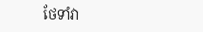ថែទាំវា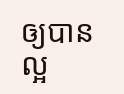ឲ្យបានល្អ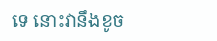ទេ នោះវានឹងខូច